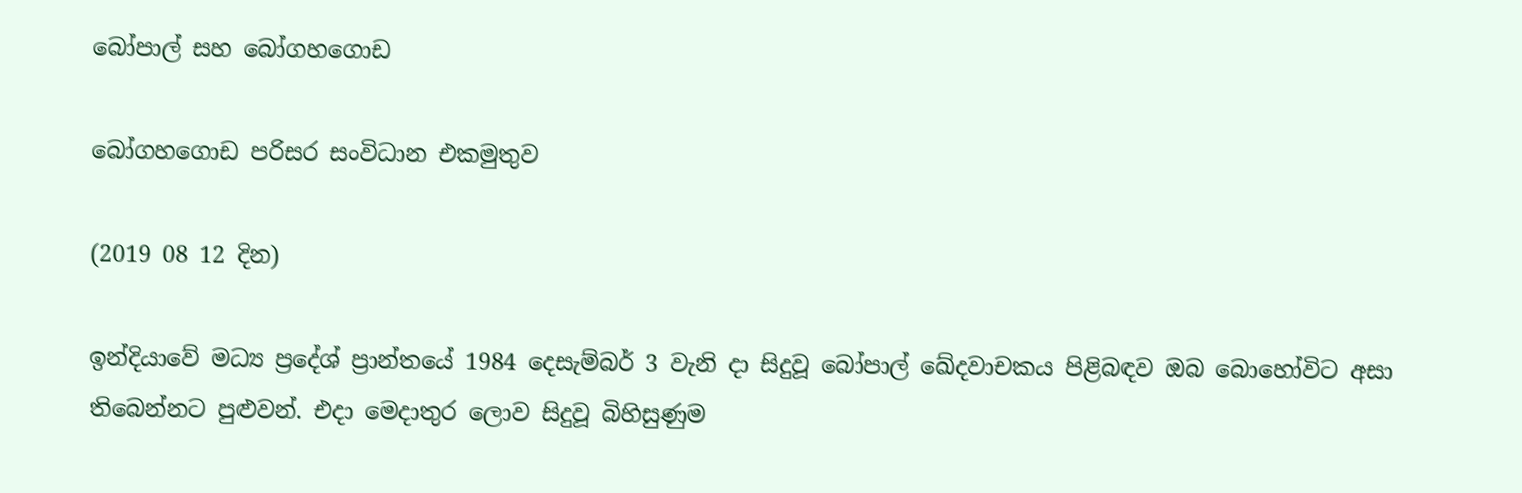බෝපාල් සහ බෝගහගොඩ

බෝගහගොඩ පරිසර සංවිධාන එකමුතුව

(2019 08 12 දින)

ඉන්දියාවේ මධ්‍ය ප්‍රදේශ් ප්‍රාන්තයේ 1984 දෙසැම්බර් 3 වැනි දා සිදුවූ බෝපාල් ඛේදවාචකය පිළිබඳව ඔබ බොහෝවිට අසා තිබෙන්නට පුළුවන්. එදා මෙදාතුර ලොව සිදුවූ බිහිසුණුම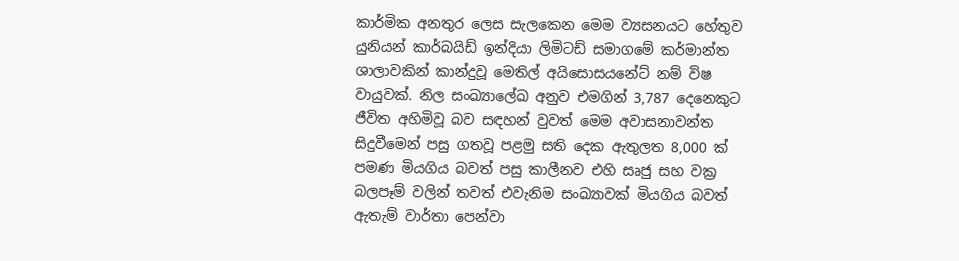කාර්මික අනතුර ලෙස සැලකෙන මෙම ව්‍යසනයට හේතුව යුනියන් කාර්බයිඩ් ඉන්දියා ලිමිටඩ් සමාගමේ කර්මාන්ත ශාලාවකින් කාන්දුවූ මෙතිල් අයිසොසයනේට් නම් විෂ වායුවක්. නිල සංඛ්‍යාලේඛ අනුව එමගින් 3,787 දෙනෙකුට ජීවිත අහිමිවූ බව සඳහන් වුවත් මෙම අවාසනාවන්ත සිදුවීමෙන් පසු ගතවූ පළමු සති දෙක ඇතුලත 8,000 ක් පමණ මියගිය බවත් පසු කාලීනව එහි සෘජු සහ වක්‍ර බලපෑම් වලින් තවත් එවැනිම සංඛ්‍යාවක් මියගිය බවත් ඇතැම් වාර්තා පෙන්වා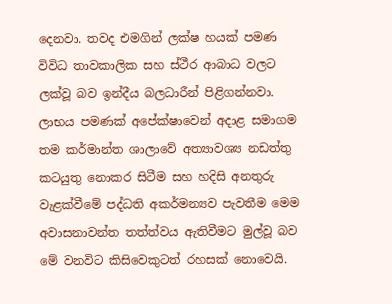දෙනවා. තවද එමගින් ලක්ෂ හයක් පමණ විවිධ තාවකාලික සහ ස්ථීර ආබාධ වලට ලක්වූ බව ඉන්දීය බලධාරීන් පිළිගන්නවා. ලාභය පමණක් අපේක්ෂාවෙන් අදාළ සමාගම තම කර්මාන්ත ශාලාවේ අත්‍යාවශ්‍ය නඩත්තු කටයුතු නොකර සිටීම සහ හදිසි අනතුරු වැළක්වීමේ පද්ධති අකර්මන්‍යව පැවතීම මෙම අවාසනාවන්ත තත්ත්වය ඇතිවීමට මුල්වූ බව මේ වනවිට කිසිවෙකුටත් රහසක් නොවෙයි.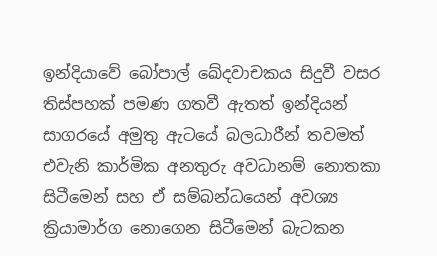ඉන්දියාවේ බෝපාල් ඛේදවාචකය සිදුවී වසර තිස්පහක් පමණ ගතවී ඇතත් ඉන්දියන් සාගරයේ අමුතු ඇටයේ බලධාරීන් තවමත් එවැනි කාර්මික අනතුරු අවධානම් නොතකා සිටීමෙන් සහ ඒ සම්බන්ධයෙන් අවශ්‍ය ක්‍රියාමාර්ග නොගෙන සිටීමෙන් බැටකන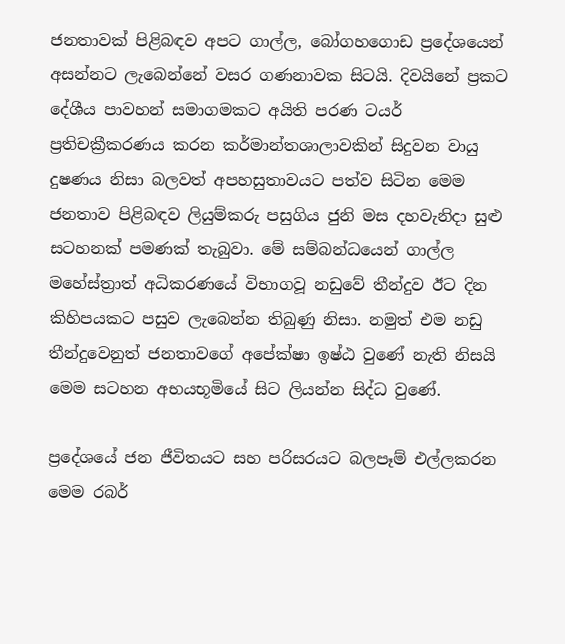ජනතාවක් පිළිබඳව අපට ගාල්ල, බෝගහගොඩ ප්‍රදේශයෙන් අසන්නට ලැබෙන්නේ වසර ගණනාවක සිටයි. දිවයිනේ ප්‍රකට දේශීය පාවහන් සමාගමකට අයිති පරණ ටයර් ප්‍රතිචක්‍රීකරණය කරන කර්මාන්තශාලාවකින් සිදුවන වායු දුෂණය නිසා බලවත් අපහසුතාවයට පත්ව සිටින මෙම ජනතාව පිළිබඳව ලියුම්කරු පසුගිය ජුනි මස දහවැනිදා සුළු සටහනක් පමණක් තැබුවා. මේ සම්බන්ධයෙන් ගාල්ල මහේස්ත්‍රාත් අධිකරණයේ විභාගවූ නඩුවේ තීන්දුව ඊට දින කිහිපයකට පසුව ලැබෙන්න තිබුණු නිසා. නමුත් එම නඩු තීන්දුවෙනුත් ජනතාවගේ අපේක්ෂා ඉෂ්ඨ වුණේ නැති නිසයි මෙම සටහන අභයභූමියේ සිට ලියන්න සිද්ධ වුණේ.

ප්‍රදේශයේ ජන ජීවිතයට සහ පරිසරයට බලපෑම් එල්ලකරන මෙම රබර්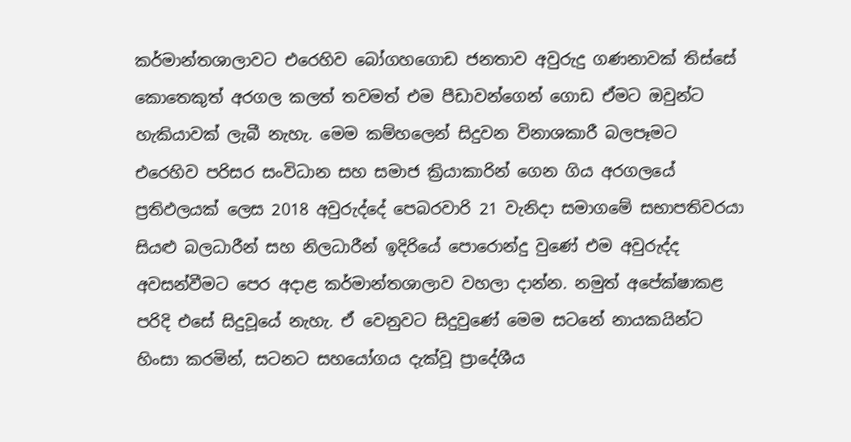කර්මාන්තශාලාවට එරෙහිව බෝගහගොඩ ජනතාව අවුරුදු ගණනාවක් තිස්සේ කොතෙකුත් අරගල කලත් තවමත් එම පීඩාවන්ගෙන් ගොඩ ඒමට ඔවුන්ට හැකියාවක් ලැබී නැහැ. මෙම කම්හලෙන් සිදුවන විනාශකාරී බලපෑමට එරෙහිව පරිසර සංවිධාන සහ සමාජ ක්‍රියාකාරින් ගෙන ගිය අරගලයේ ප්‍රතිඵලයක් ලෙස 2018 අවුරුද්දේ පෙබරවාරි 21 වැනිදා සමාගමේ සභාපතිවරයා සියළු බලධාරීන් සහ නිලධාරීන් ඉදිරියේ පොරොන්දු වුණේ එම අවුරුද්ද අවසන්වීමට පෙර අදාළ කර්මාන්තශාලාව වහලා දාන්න. නමුත් අපේක්ෂාකළ පරිදි එසේ සිදුවූයේ නැහැ. ඒ වෙනුවට සිදුවුණේ මෙම සටනේ නායකයින්ට හිංසා කරමින්, සටනට සහයෝගය දැක්වූ ප්‍රාදේශීය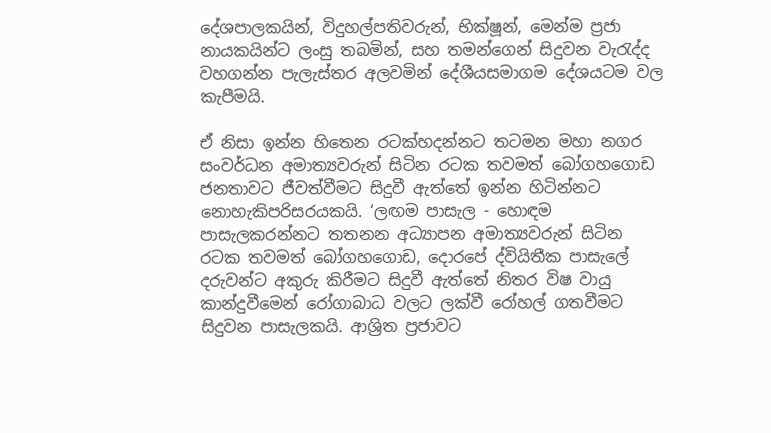දේශපාලකයින්, විදුහල්පතිවරුන්, භික්ෂූන්, මෙන්ම ප්‍රජා නායකයින්ට ලංසු තබමින්, සහ තමන්ගෙන් සිදුවන වැරැද්ද වහගන්න පැලැස්තර අලවමින් දේශීයසමාගම දේශයටම වල කැපීමයි.

ඒ නිසා ඉන්න හිතෙන රටක්හදන්නට තටමන මහා නගර සංවර්ධන අමාත්‍යවරුන් සිටින රටක තවමත් බෝගහගොඩ ජනතාවට ජීවත්වීමට සිදුවී ඇත්තේ ඉන්න හිටින්නට නොහැකිපරිසරයකයි. ‘ලඟම පාසැල - හොඳම පාසැලකරන්නට තතනන අධ්‍යාපන අමාත්‍යවරුන් සිටින රටක තවමත් බෝගහගොඩ, දොරපේ ද්වියිතීක පාසැලේ දරුවන්ට අකුරු කිරීමට සිදුවී ඇත්තේ නිතර විෂ වායු කාන්දුවීමෙන් රෝගාබාධ වලට ලක්වී රෝහල් ගතවීමට සිදුවන පාසැලකයි. ආශ්‍රිත ප්‍රජාවට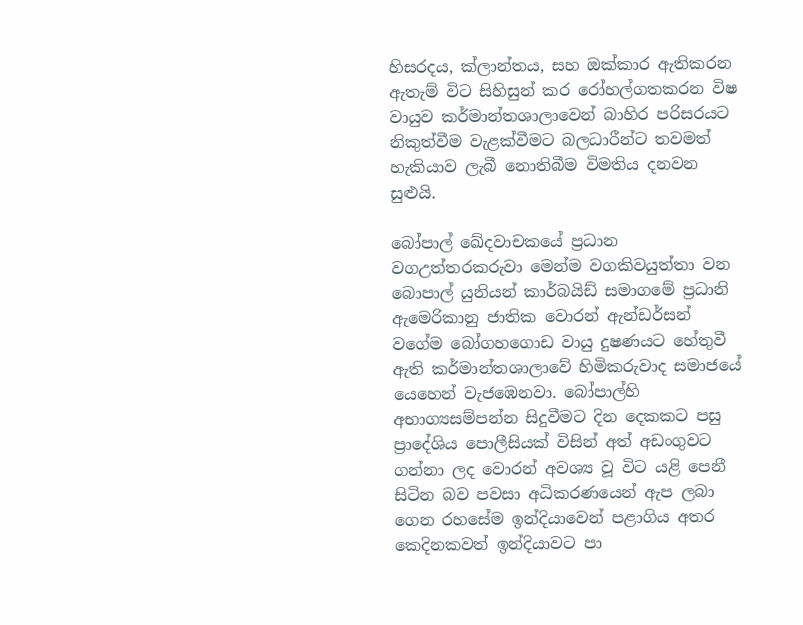හිසරදය, ක්ලාන්තය, සහ ඔක්කාර ඇතිකරන ඇතැම් විට සිහිසුන් කර රෝහල්ගතකරන විෂ වායුව කර්මාන්තශාලාවෙන් බාහිර පරිසරයට නිකුත්වීම වැළක්වීමට බලධාරීන්ට තවමත් හැකියාව ලැබී නොතිබීම විමතිය දනවන සුළුයි.

බෝපාල් ඛේදවාචකයේ ප්‍රධාන වගඋත්තරකරුවා මෙන්ම වගකිවයුත්තා වන බොපාල් යුනියන් කාර්බයිඩ් සමාගමේ ප්‍රධානි ඇමෙරිකානු ජාතික වොරන් ඇන්ඩර්සන් වගේම බෝගහගොඩ වායු දුෂණයට හේතුවී ඇති කර්මාන්තශාලාවේ හිමිකරුවාද සමාජයේ යෙහෙන් වැජඹෙනවා. බෝපාල්හි අභාග්‍යසම්පන්න සිදුවීමට දින දෙකකට පසු ප්‍රාදේශිය පොලීසියක් විසින් අත් අඩංගුවට ගන්නා ලද වොරන් අවශ්‍ය වූ විට යළි පෙනී සිටින බව පවසා අධිකරණයෙන් ඇප ලබා ගෙන රහසේම ඉන්දියාවෙන් පළාගිය අතර කෙදිනකවත් ඉන්දියාවට පා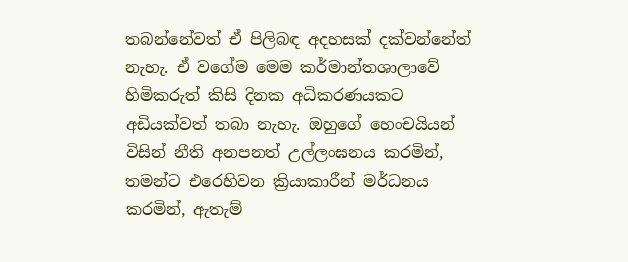තබන්නේවත් ඒ පිලිබඳ අදහසක් දක්වන්නේත් නැහැ. ඒ වගේම මෙම කර්මාන්තශාලාවේ හිමිකරුත් කිසි දිනක අධිකරණයකට අඩියක්වත් තබා නැහැ. ඔහුගේ හෙංචයියන් විසින් නීති අනපනත් උල්ලංඝනය කරමින්, තමන්ට එරෙහිවන ක්‍රියාකාරීන් මර්ධනය කරමින්, ඇතැම්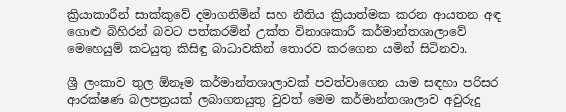ක්‍රියාකාරීන් සාක්කුවේ දමාගනිමින් සහ නීතිය ක්‍රියාත්මක කරන ආයතන අඳ ගොළු බිහිරන් බවට පත්කරමින් උක්ත විනාශකාරී කර්මාන්තශාලාවේ මෙහෙයුම් කටයුතු කිසිඳු බාධාවකින් තොරව කරගෙන යමින් සිටිනවා.

ශ්‍රී ලංකාව තුල ඕනෑම කර්මාන්තශාලාවක් පවත්වාගෙන යාම සඳහා පරිසර ආරක්ෂණ බලපත්‍රයක් ලබාගතයුතු වුවත් මෙම කර්මාන්තශාලාව අවුරුදු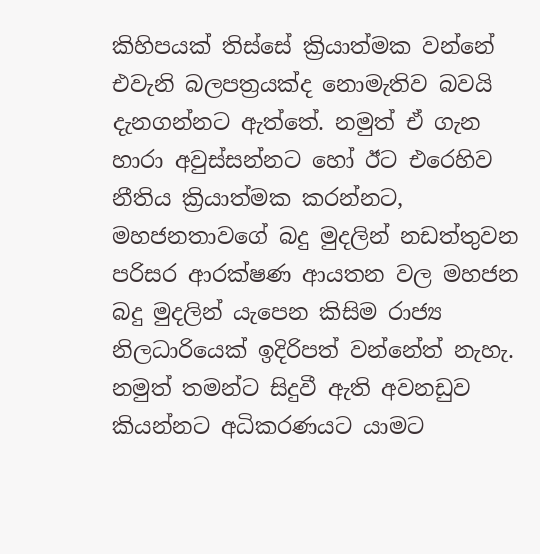කිහිපයක් තිස්සේ ක්‍රියාත්මක වන්නේ එවැනි බලපත්‍රයක්ද නොමැතිව බවයි දැනගන්නට ඇත්තේ. නමුත් ඒ ගැන හාරා අවුස්සන්නට හෝ ඊට එරෙහිව නීතිය ක්‍රියාත්මක කරන්නට, මහජනතාවගේ බදු මුදලින් නඩත්තුවන පරිසර ආරක්ෂණ ආයතන වල මහජන බදු මුදලින් යැපෙන කිසිම රාජ්‍ය නිලධාරියෙක් ඉදිරිපත් වන්නේත් නැහැ. නමුත් තමන්ට සිදුවී ඇති අවනඩුව කියන්නට අධිකරණයට යාමට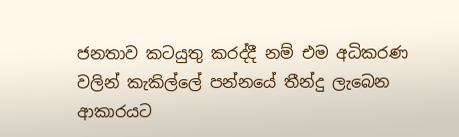ජනතාව කටයුතු කරද්දී නම් එම අධිකරණ වලින් කැකිල්ලේ පන්නයේ තීන්දු ලැබෙන ආකාරයට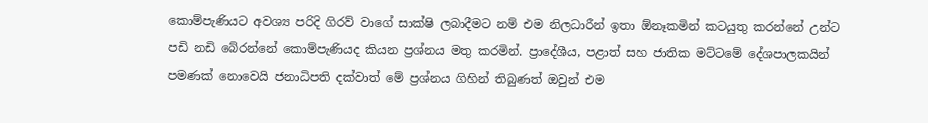කොම්පැණියට අවශ්‍ය පරිදි ගිරව් වාගේ සාක්ෂි ලබාදීමට නම් එම නිලධාරීන් ඉතා ඕනෑකමින් කටයුතු කරන්නේ උන්ට පඩි නඩි බේරන්නේ කොම්පැණියද කියන ප්‍රශ්නය මතු කරමින්. ප්‍රාදේශීය, පළාත් සහ ජාතික මට්ටමේ දේශපාලකයින් පමණක් නොවෙයි ජනාධිපති දක්වාත් මේ ප්‍රශ්නය ගිහින් තිබුණත් ඔවුන් එම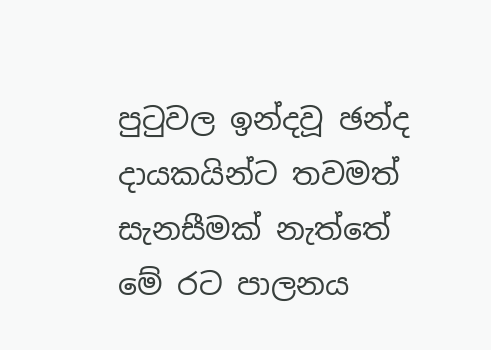පුටුවල ඉන්දවූ ඡන්ද දායකයින්ට තවමත් සැනසීමක් නැත්තේ මේ රට පාලනය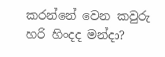කරන්නේ වෙන කවුරු හරි හිංදද මන්දා?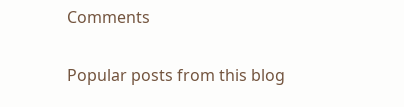Comments

Popular posts from this blog